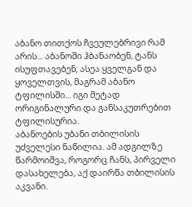აბანო თითქოს ჩვეულებრივი რამ არის... აბანოში ჰბანაობენ, ტანს ისუფთავებენ; ასეა ყველგან და ყოველთვის, მაგრამ აბანო ტფილისში... იგი მეტად ორიგინალური და განსაკუთრებით ტფილისურია.
აბანოების უბანი თბილისის უძველესი ნაწილია. ამ ადგილზე წარმოიშვა, როგორც ჩანს, პირველი დასახელება, აქ დაირწა თბილისის აკვანი.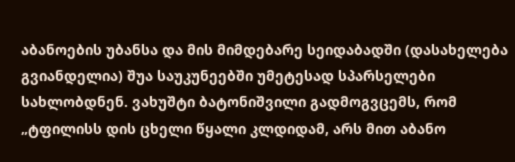აბანოების უბანსა და მის მიმდებარე სეიდაბადში (დასახელება გვიანდელია) შუა საუკუნეებში უმეტესად სპარსელები სახლობდნენ. ვახუშტი ბატონიშვილი გადმოგვცემს, რომ „ტფილისს დის ცხელი წყალი კლდიდამ, არს მით აბანო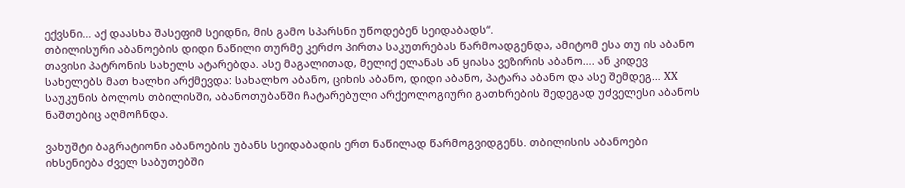ექვსნი… აქ დაასხა შასეფიმ სეიდნი, მის გამო სპარსნი უწოდებენ სეიდაბადს“.
თბილისური აბანოების დიდი ნაწილი თურმე კერძო პირთა საკუთრებას წარმოადგენდა, ამიტომ ესა თუ ის აბანო თავისი პატრონის სახელს ატარებდა. ასე მაგალითად, მელიქ ელანას ან ყიასა ვეზირის აბანო…. ან კიდევ სახელებს მათ ხალხი არქმევდა: სახალხო აბანო, ციხის აბანო, დიდი აბანო, პატარა აბანო და ასე შემდეგ… XX საუკუნის ბოლოს თბილისში, აბანოთუბანში ჩატარებული არქეოლოგიური გათხრების შედეგად უძველესი აბანოს ნაშთებიც აღმოჩნდა.

ვახუშტი ბაგრატიონი აბანოების უბანს სეიდაბადის ერთ ნაწილად წარმოგვიდგენს. თბილისის აბანოები იხსენიება ძველ საბუთებში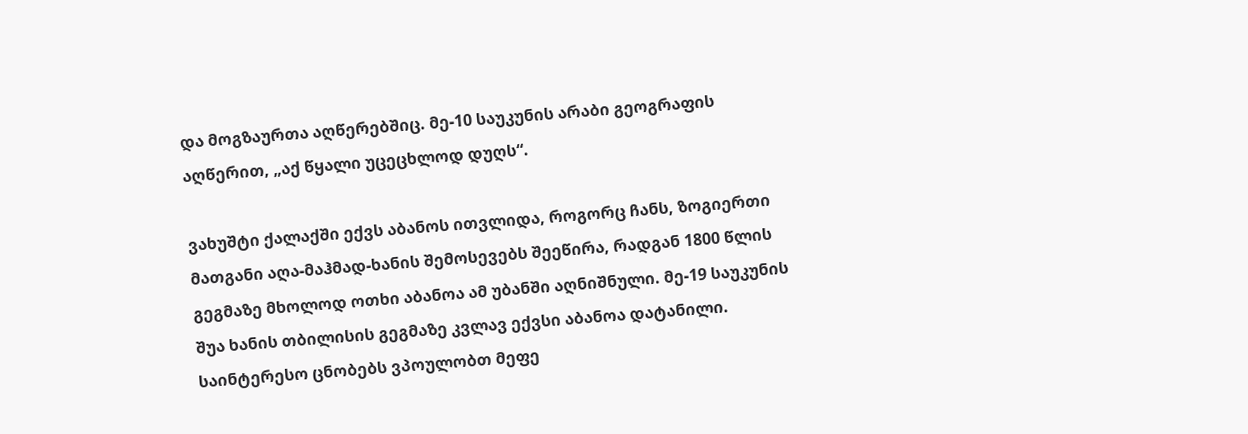და მოგზაურთა აღწერებშიც. მე-10 საუკუნის არაბი გეოგრაფის აღწერით, „აქ წყალი უცეცხლოდ დუღს“.

ვახუშტი ქალაქში ექვს აბანოს ითვლიდა, როგორც ჩანს, ზოგიერთი მათგანი აღა-მაჰმად-ხანის შემოსევებს შეეწირა, რადგან 1800 წლის გეგმაზე მხოლოდ ოთხი აბანოა ამ უბანში აღნიშნული. მე-19 საუკუნის შუა ხანის თბილისის გეგმაზე კვლავ ექვსი აბანოა დატანილი. საინტერესო ცნობებს ვპოულობთ მეფე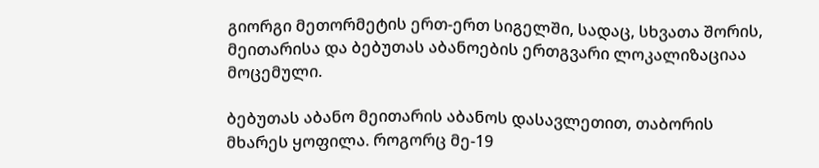გიორგი მეთორმეტის ერთ-ერთ სიგელში, სადაც, სხვათა შორის, მეითარისა და ბებუთას აბანოების ერთგვარი ლოკალიზაციაა მოცემული.

ბებუთას აბანო მეითარის აბანოს დასავლეთით, თაბორის მხარეს ყოფილა. როგორც მე-19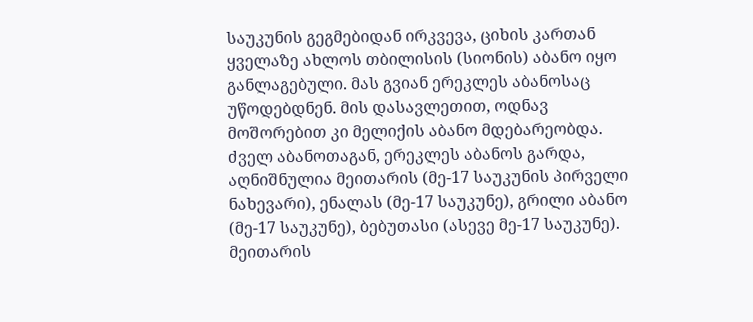საუკუნის გეგმებიდან ირკვევა, ციხის კართან ყველაზე ახლოს თბილისის (სიონის) აბანო იყო განლაგებული. მას გვიან ერეკლეს აბანოსაც უწოდებდნენ. მის დასავლეთით, ოდნავ მოშორებით კი მელიქის აბანო მდებარეობდა. ძველ აბანოთაგან, ერეკლეს აბანოს გარდა, აღნიშნულია მეითარის (მე-17 საუკუნის პირველი ნახევარი), ენალას (მე-17 საუკუნე), გრილი აბანო (მე-17 საუკუნე), ბებუთასი (ასევე მე-17 საუკუნე). მეითარის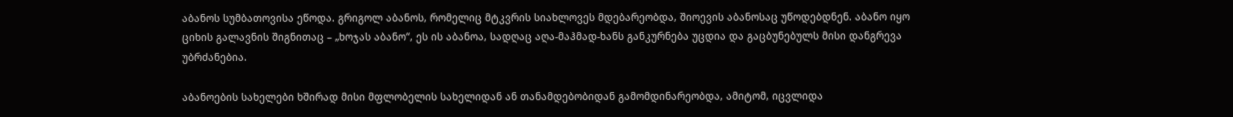აბანოს სუმბათოვისა ეწოდა. გრიგოლ აბანოს, რომელიც მტკვრის სიახლოვეს მდებარეობდა, შიოევის აბანოსაც უწოდებდნენ. აბანო იყო ციხის გალავნის შიგნითაც – „ხოჯას აბანო“, ეს ის აბანოა, სადღაც აღა-მაჰმად-ხანს განკურნება უცდია და გაცბუნებულს მისი დანგრევა უბრძანებია.

აბანოების სახელები ხშირად მისი მფლობელის სახელიდან ან თანამდებობიდან გამომდინარეობდა, ამიტომ, იცვლიდა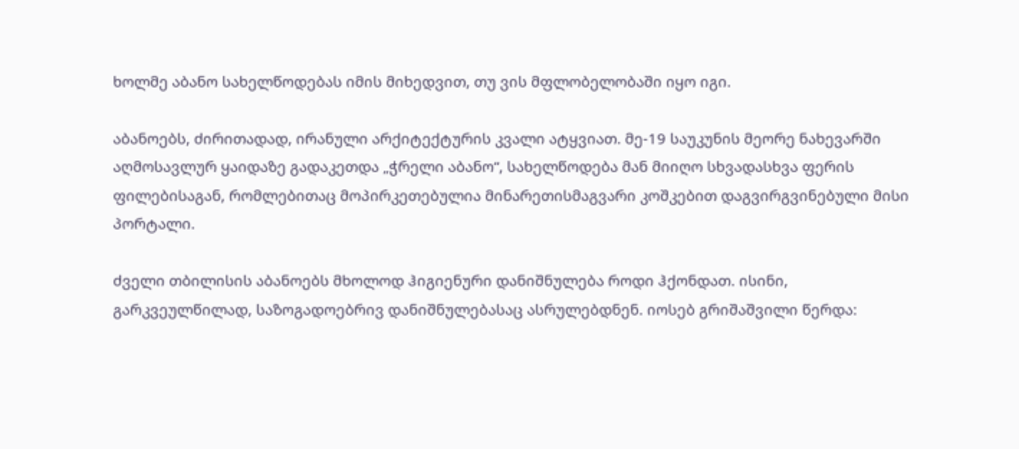ხოლმე აბანო სახელწოდებას იმის მიხედვით, თუ ვის მფლობელობაში იყო იგი.

აბანოებს, ძირითადად, ირანული არქიტექტურის კვალი ატყვიათ. მე-19 საუკუნის მეორე ნახევარში აღმოსავლურ ყაიდაზე გადაკეთდა „ჭრელი აბანო“, სახელწოდება მან მიიღო სხვადასხვა ფერის ფილებისაგან, რომლებითაც მოპირკეთებულია მინარეთისმაგვარი კოშკებით დაგვირგვინებული მისი პორტალი.

ძველი თბილისის აბანოებს მხოლოდ ჰიგიენური დანიშნულება როდი ჰქონდათ. ისინი, გარკვეულწილად, საზოგადოებრივ დანიშნულებასაც ასრულებდნენ. იოსებ გრიშაშვილი წერდა: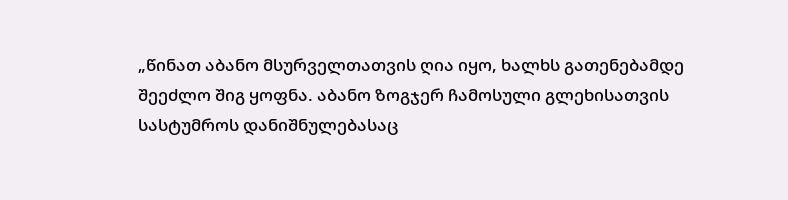„წინათ აბანო მსურველთათვის ღია იყო, ხალხს გათენებამდე შეეძლო შიგ ყოფნა. აბანო ზოგჯერ ჩამოსული გლეხისათვის სასტუმროს დანიშნულებასაც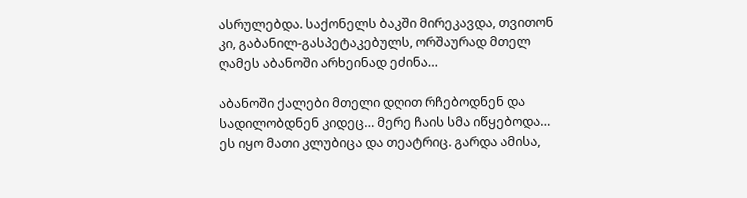ასრულებდა. საქონელს ბაკში მირეკავდა, თვითონ კი, გაბანილ-გასპეტაკებულს, ორშაურად მთელ ღამეს აბანოში არხეინად ეძინა…

აბანოში ქალები მთელი დღით რჩებოდნენ და სადილობდნენ კიდეც… მერე ჩაის სმა იწყებოდა… ეს იყო მათი კლუბიცა და თეატრიც. გარდა ამისა,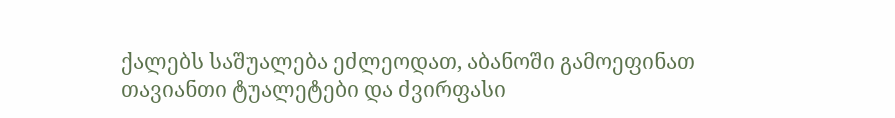ქალებს საშუალება ეძლეოდათ, აბანოში გამოეფინათ თავიანთი ტუალეტები და ძვირფასი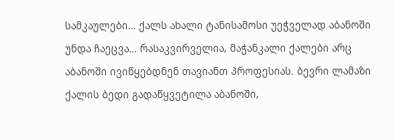სამკაულები… ქალს ახალი ტანისამოსი უეჭველად აბანოში უნდა ჩაეცვა… რასაკვირველია, მაჭანკალი ქალები არც აბანოში ივიწყებდნენ თავიანთ პროფესიას. ბევრი ლამაზი ქალის ბედი გადაწყვეტილა აბანოში,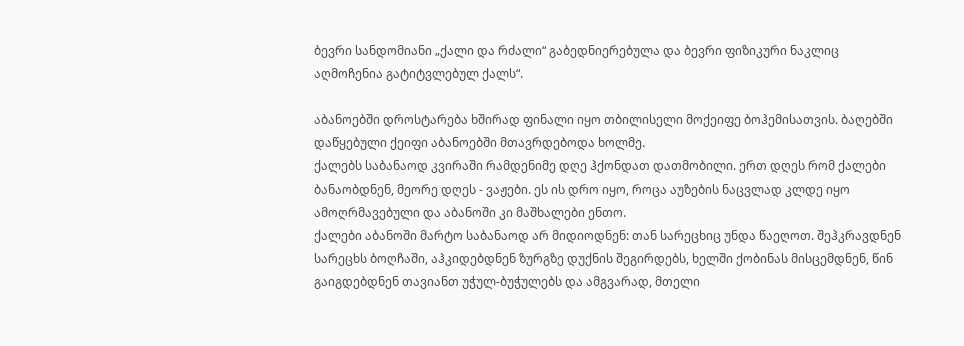ბევრი სანდომიანი „ქალი და რძალი“ გაბედნიერებულა და ბევრი ფიზიკური ნაკლიც აღმოჩენია გატიტვლებულ ქალს“.

აბანოებში დროსტარება ხშირად ფინალი იყო თბილისელი მოქეიფე ბოჰემისათვის. ბაღებში დაწყებული ქეიფი აბანოებში მთავრდებოდა ხოლმე.
ქალებს საბანაოდ კვირაში რამდენიმე დღე ჰქონდათ დათმობილი. ერთ დღეს რომ ქალები ბანაობდნენ, მეორე დღეს - ვაჟები. ეს ის დრო იყო, როცა აუზების ნაცვლად კლდე იყო ამოღრმავებული და აბანოში კი მაშხალები ენთო.
ქალები აბანოში მარტო საბანაოდ არ მიდიოდნენ: თან სარეცხიც უნდა წაეღოთ. შეჰკრავდნენ სარეცხს ბოღჩაში, აჰკიდებდნენ ზურგზე დუქნის შეგირდებს, ხელში ქობინას მისცემდნენ, წინ გაიგდებდნენ თავიანთ უჭულ-ბუჭულებს და ამგვარად, მთელი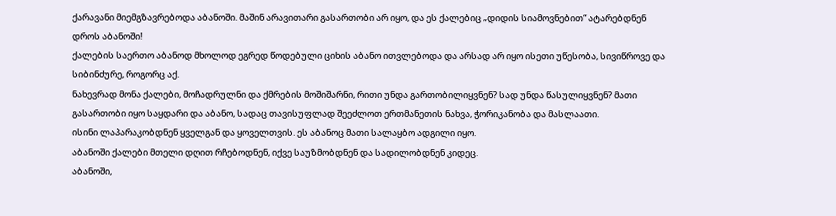ქარავანი მიემგზავრებოდა აბანოში. მაშინ არავითარი გასართობი არ იყო, და ეს ქალებიც „დიდის სიამოვნებით“ ატარებდნენ დროს აბანოში!
ქალების საერთო აბანოდ მხოლოდ ეგრედ წოდებული ციხის აბანო ითვლებოდა და არსად არ იყო ისეთი უწესობა, სივიწროვე და სიბინძურე, როგორც აქ.
ნახევრად მონა ქალები, მოჩადრულნი და ქმრების მოშიშარნი, რითი უნდა გართობილიყვნენ? სად უნდა წასულიყვნენ? მათი გასართობი იყო საყდარი და აბანო, სადაც თავისუფლად შეეძლოთ ერთმანეთის ნახვა, ჭორიკანობა და მასლაათი.
ისინი ლაპარაკობდნენ ყველგან და ყოველთვის. ეს აბანოც მათი სალაყბო ადგილი იყო.
აბანოში ქალები მთელი დღით რჩებოდნენ, იქვე საუზმობდნენ და სადილობდნენ კიდეც.
აბანოში,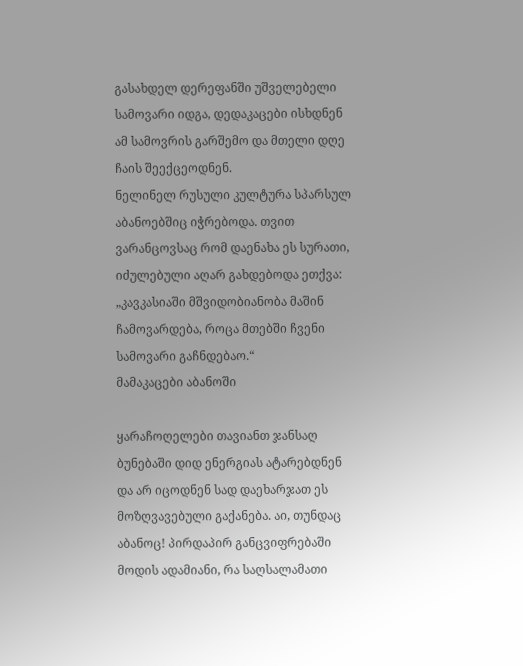გასახდელ დერეფანში უშველებელი სამოვარი იდგა, დედაკაცები ისხდნენ ამ სამოვრის გარშემო და მთელი დღე ჩაის შეექცეოდნენ.
ნელინელ რუსული კულტურა სპარსულ აბანოებშიც იჭრებოდა. თვით ვარანცოვსაც რომ დაენახა ეს სურათი, იძულებული აღარ გახდებოდა ეთქვა: „კავკასიაში მშვიდობიანობა მაშინ ჩამოვარდება, როცა მთებში ჩვენი სამოვარი გაჩნდებაო.“
მამაკაცები აბანოში

ყარაჩოღელები თავიანთ ჯანსაღ ბუნებაში დიდ ენერგიას ატარებდნენ და არ იცოდნენ სად დაეხარჯათ ეს მოზღვავებული გაქანება. აი, თუნდაც აბანოც! პირდაპირ განცვიფრებაში მოდის ადამიანი, რა საღსალამათი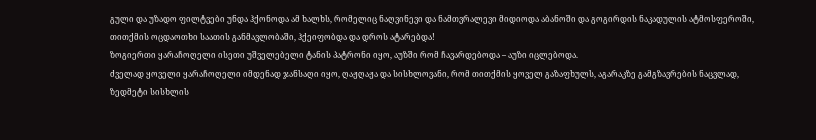გული და უზადო ფილტვები უნდა ჰქონოდა ამ ხალხს, რომელიც ნაღვინევი და ნამთვრალევი მიდიოდა აბანოში და გოგირდის ნაკადულის ატმოსფეროში, თითქმის ოცდაოთხი საათის განმავლობაში, ჰქეიფობდა და დროს ატარებდა!
ზოგიერთი ყარაჩოღელი ისეთი უშველებელი ტანის პატრონი იყო, აუზში რომ ჩავარდებოდა – აუზი იცლებოდა.
ძველად ყოველი ყარაჩოღელი იმდენად ჯანსაღი იყო, ღაჟღაჟა და სისხლოვანი, რომ თითქმის ყოველ გაზაფხულს, აგარაკზე გამგზავრების ნაცვლად, ზედმეტი სისხლის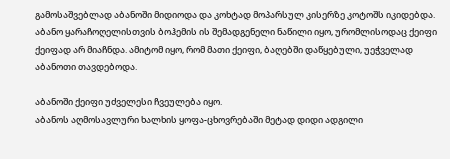გამოსაშვებლად აბანოში მიდიოდა და კოხტად მოპარსულ კისერზე კოტოშს იკიდებდა.
აბანო ყარაჩოღელისთვის ბოჰემის ის შემადგენელი ნაწილი იყო, ურომლისოდაც ქეიფი ქეიფად არ მიაჩნდა. ამიტომ იყო, რომ მათი ქეიფი, ბაღებში დაწყებული, უეჭველად აბანოთი თავდებოდა.

აბანოში ქეიფი უძველესი ჩვეულება იყო.
აბანოს აღმოსავლური ხალხის ყოფა-ცხოვრებაში მეტად დიდი ადგილი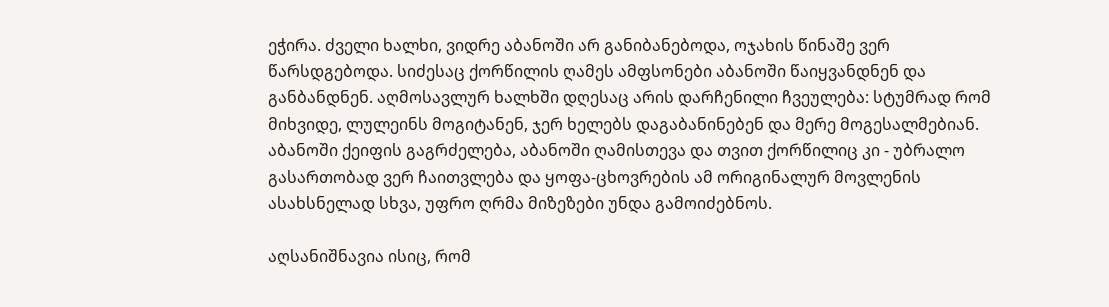ეჭირა. ძველი ხალხი, ვიდრე აბანოში არ განიბანებოდა, ოჯახის წინაშე ვერ წარსდგებოდა. სიძესაც ქორწილის ღამეს ამფსონები აბანოში წაიყვანდნენ და განბანდნენ. აღმოსავლურ ხალხში დღესაც არის დარჩენილი ჩვეულება: სტუმრად რომ მიხვიდე, ლულეინს მოგიტანენ, ჯერ ხელებს დაგაბანინებენ და მერე მოგესალმებიან.
აბანოში ქეიფის გაგრძელება, აბანოში ღამისთევა და თვით ქორწილიც კი - უბრალო გასართობად ვერ ჩაითვლება და ყოფა-ცხოვრების ამ ორიგინალურ მოვლენის ასახსნელად სხვა, უფრო ღრმა მიზეზები უნდა გამოიძებნოს.

აღსანიშნავია ისიც, რომ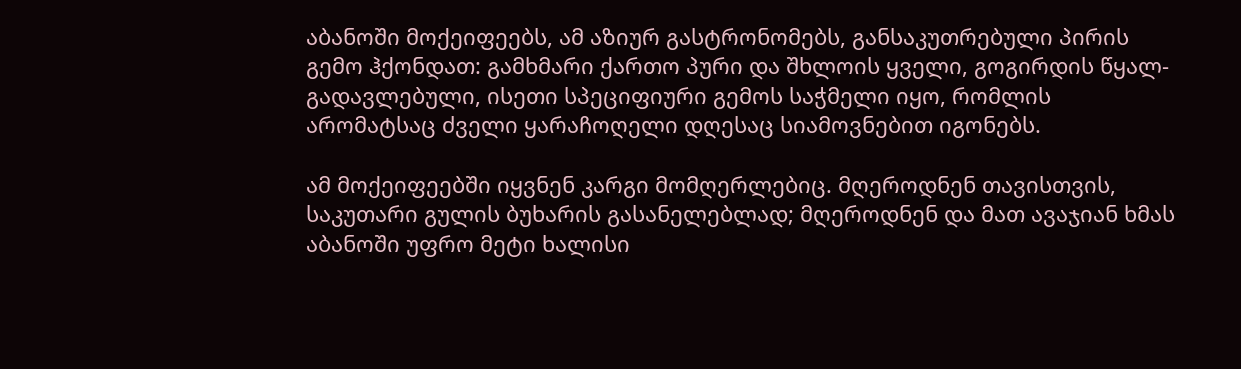აბანოში მოქეიფეებს, ამ აზიურ გასტრონომებს, განსაკუთრებული პირის გემო ჰქონდათ: გამხმარი ქართო პური და შხლოის ყველი, გოგირდის წყალ-გადავლებული, ისეთი სპეციფიური გემოს საჭმელი იყო, რომლის არომატსაც ძველი ყარაჩოღელი დღესაც სიამოვნებით იგონებს.

ამ მოქეიფეებში იყვნენ კარგი მომღერლებიც. მღეროდნენ თავისთვის, საკუთარი გულის ბუხარის გასანელებლად; მღეროდნენ და მათ ავაჯიან ხმას აბანოში უფრო მეტი ხალისი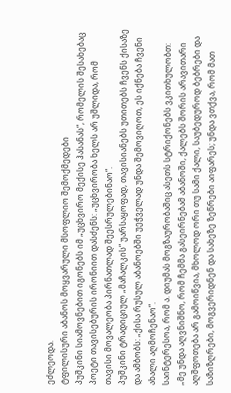ეძლეოდა.
ტფილისური აბანოს მოყვარული მსოფლიო შემოქმედები
პუშკინი სიამოვნებით იგონებს იმ „უცხვირო მექისე ჰასანას“, რომელის შესახებაც პოეტი თავისებურის ირონიით დასძენს: „უცხვირობა ხელს არ უშლიდა, რომ თავისი მოვალეობა პირნათლად შეესრულებინაო“.
პუშკინი ტრადიციულ „მაჩალკის“ უარსაყოფად, თავისიანებს უთითებს ჩვენს ქისაზე და ამბობს: „ქისა რუსულ აბანოებში უეჭველად უნდა შემოვიღოთ, ეს იქნება ჩვენი ახალი აღმოჩენაო“.
საინტერესოა, რომ ა. დიუმას მოგზაურობაშიც ასეთს სტრიქონებს ვკითხულობთ:
„მე უნდა აღვნიშნო, რომ ჩემმა გასეირნებამ აბანოში, ქალებს შორის არავითარი აღშფოთება არ გამოიწვია, მხოლოდ ორი თუ სამი ქალი, საუბედუროდ ბებრები და საზიზღრები, მოგვერიდნენ და სახეზე ზეწრები აიფარეს; უნდა ვთქვა, რომ მათ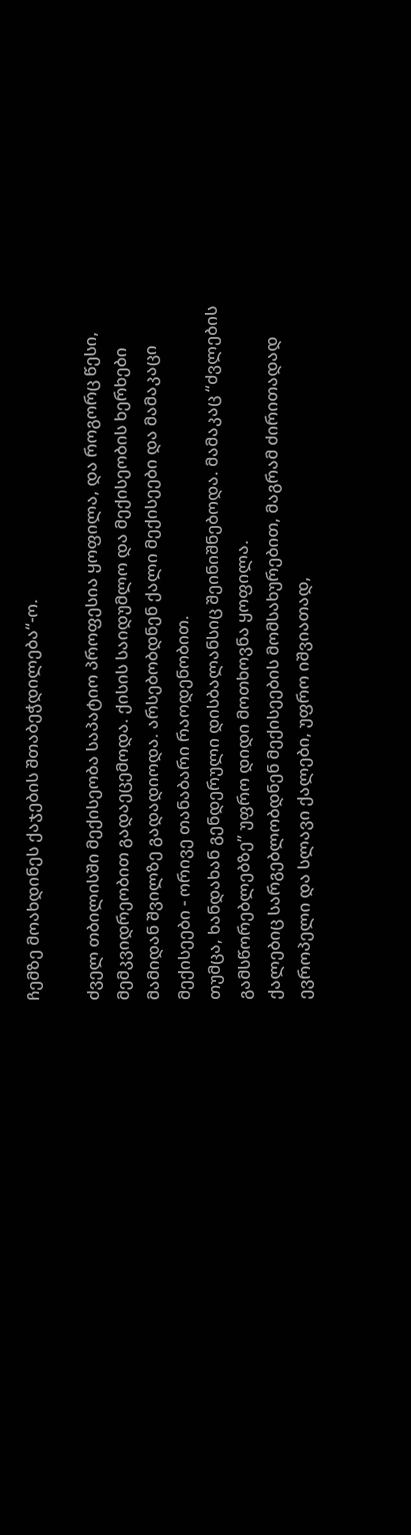ჩემზე მოახდინეს ქაჯების შთაბეჭდილება“-ო.

ძველ თბილისში მექისეობა საპატიო პროფესია ყოფილა, და როგორც წესი, მემკვიდრეობით გადაეცემოდა. ქისის საიდუმლო და მექისეობის ხერხები მამიდან შვილზე გადადიოდა. არსებობდნენ ქალი მექისეები და მამაკაცი მექისეები - ორივე თანაბარი რაოდენობით.
თუმცა, ხანდახან გენდერული დისბალანსიც შეინიშნებოდა. მამაკაც “ძვლების გამსწორებლებზე” უფრო დიდი მოთხოვნა ყოფილა.
ქალებიც სარგებლობდნენ მექისეების მომსახურებით, მაგრამ ძირითადად ევროპელი და სლავი ქალები, უფრო იშვიათად,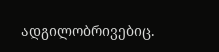ადგილობრივებიც.